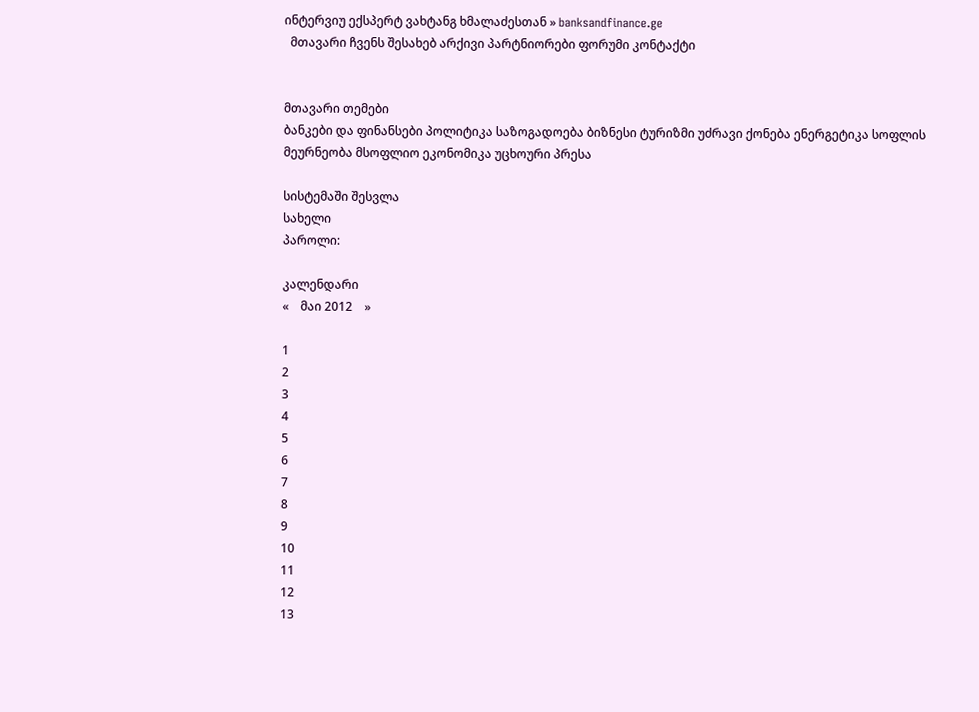ინტერვიუ ექსპერტ ვახტანგ ხმალაძესთან » banksandfinance.ge
  მთავარი ჩვენს შესახებ არქივი პარტნიორები ფორუმი კონტაქტი


მთავარი თემები
ბანკები და ფინანსები პოლიტიკა საზოგადოება ბიზნესი ტურიზმი უძრავი ქონება ენერგეტიკა სოფლის მეურნეობა მსოფლიო ეკონომიკა უცხოური პრესა

სისტემაში შესვლა
სახელი
პაროლი:

კალენდარი
«    მაი 2012    »

1
2
3
4
5
6
7
8
9
10
11
12
13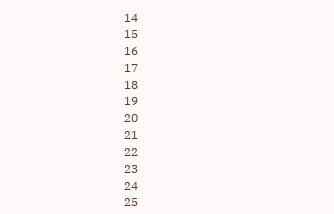14
15
16
17
18
19
20
21
22
23
24
25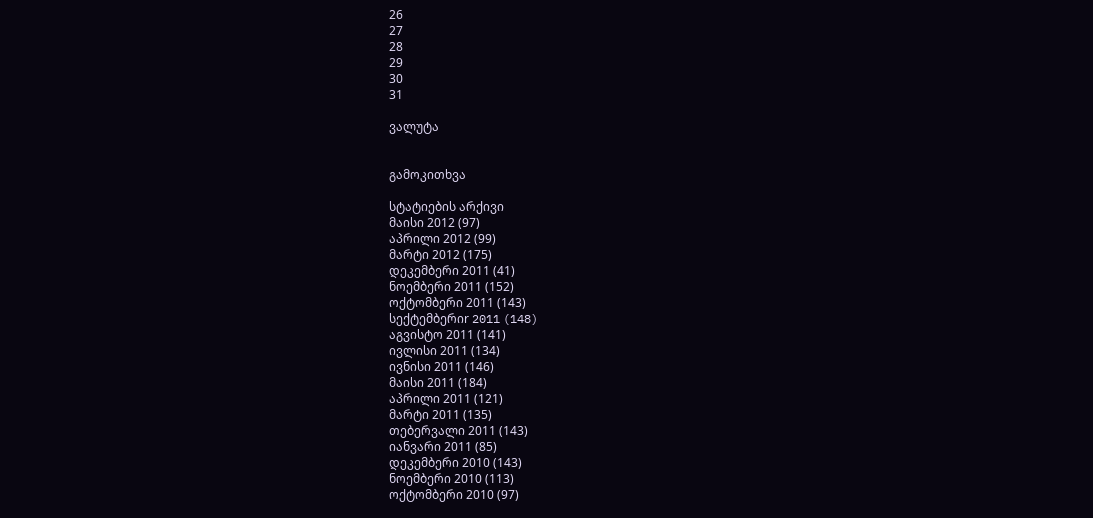26
27
28
29
30
31

ვალუტა


გამოკითხვა

სტატიების არქივი
მაისი 2012 (97)
აპრილი 2012 (99)
მარტი 2012 (175)
დეკემბერი 2011 (41)
ნოემბერი 2011 (152)
ოქტომბერი 2011 (143)
სექტემბერიr 2011 (148)
აგვისტო 2011 (141)
ივლისი 2011 (134)
ივნისი 2011 (146)
მაისი 2011 (184)
აპრილი 2011 (121)
მარტი 2011 (135)
თებერვალი 2011 (143)
იანვარი 2011 (85)
დეკემბერი 2010 (143)
ნოემბერი 2010 (113)
ოქტომბერი 2010 (97)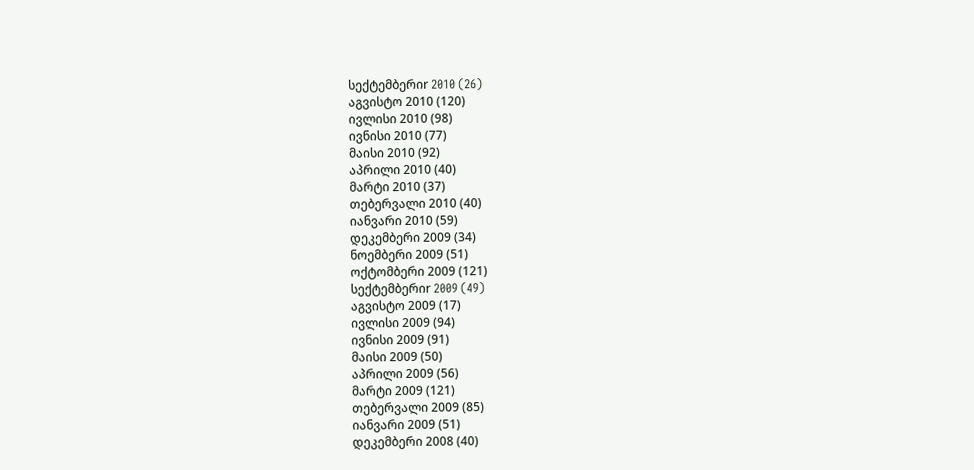სექტემბერიr 2010 (26)
აგვისტო 2010 (120)
ივლისი 2010 (98)
ივნისი 2010 (77)
მაისი 2010 (92)
აპრილი 2010 (40)
მარტი 2010 (37)
თებერვალი 2010 (40)
იანვარი 2010 (59)
დეკემბერი 2009 (34)
ნოემბერი 2009 (51)
ოქტომბერი 2009 (121)
სექტემბერიr 2009 (49)
აგვისტო 2009 (17)
ივლისი 2009 (94)
ივნისი 2009 (91)
მაისი 2009 (50)
აპრილი 2009 (56)
მარტი 2009 (121)
თებერვალი 2009 (85)
იანვარი 2009 (51)
დეკემბერი 2008 (40)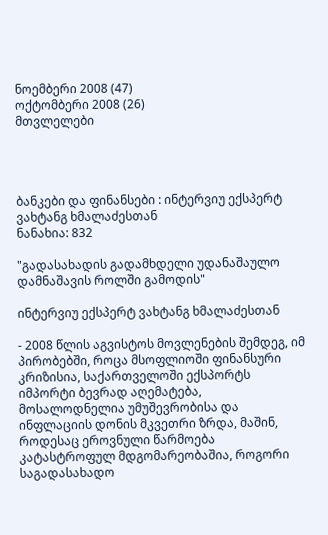ნოემბერი 2008 (47)
ოქტომბერი 2008 (26)
მთვლელები




ბანკები და ფინანსები : ინტერვიუ ექსპერტ ვახტანგ ხმალაძესთან
ნანახია: 832

"გადასახადის გადამხდელი უდანაშაულო დამნაშავის როლში გამოდის"

ინტერვიუ ექსპერტ ვახტანგ ხმალაძესთან

- 2008 წლის აგვისტოს მოვლენების შემდეგ, იმ პირობებში, როცა მსოფლიოში ფინანსური კრიზისია, საქართველოში ექსპორტს იმპორტი ბევრად აღემატება, მოსალოდნელია უმუშევრობისა და ინფლაციის დონის მკვეთრი ზრდა, მაშინ, როდესაც ეროვნული წარმოება კატასტროფულ მდგომარეობაშია, როგორი საგადასახადო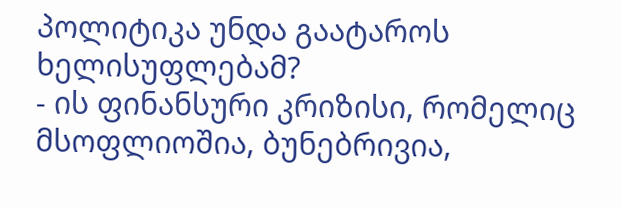პოლიტიკა უნდა გაატაროს ხელისუფლებამ?
- ის ფინანსური კრიზისი, რომელიც მსოფლიოშია, ბუნებრივია,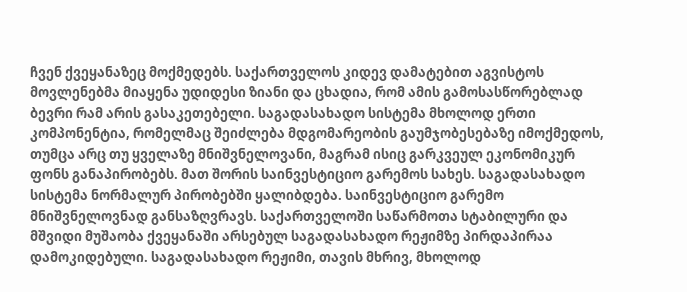ჩვენ ქვეყანაზეც მოქმედებს. საქართველოს კიდევ დამატებით აგვისტოს მოვლენებმა მიაყენა უდიდესი ზიანი და ცხადია, რომ ამის გამოსასწორებლად ბევრი რამ არის გასაკეთებელი. საგადასახადო სისტემა მხოლოდ ერთი კომპონენტია, რომელმაც შეიძლება მდგომარეობის გაუმჯობესებაზე იმოქმედოს, თუმცა არც თუ ყველაზე მნიშვნელოვანი, მაგრამ ისიც გარკვეულ ეკონომიკურ ფონს განაპირობებს. მათ შორის საინვესტიციო გარემოს სახეს. საგადასახადო სისტემა ნორმალურ პირობებში ყალიბდება. საინვესტიციო გარემო მნიშვნელოვნად განსაზღვრავს. საქართველოში საწარმოთა სტაბილური და მშვიდი მუშაობა ქვეყანაში არსებულ საგადასახადო რეჟიმზე პირდაპირაა დამოკიდებული. საგადასახადო რეჟიმი, თავის მხრივ, მხოლოდ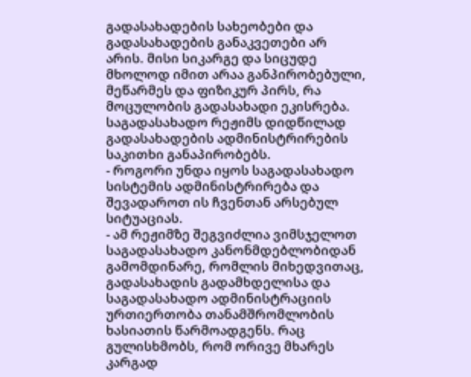გადასახადების სახეობები და გადასახადების განაკვეთები არ არის. მისი სიკარგე და სიცუდე მხოლოდ იმით არაა განპირობებული, მეწარმეს და ფიზიკურ პირს, რა მოცულობის გადასახადი ეკისრება. საგადასახადო რეჟიმს დიდწილად გადასახადების ადმინისტრირების საკითხი განაპირობებს.
- როგორი უნდა იყოს საგადასახადო სისტემის ადმინისტრირება და შევადაროთ ის ჩვენთან არსებულ სიტუაციას.
- ამ რეჟიმზე შეგვიძლია ვიმსჯელოთ საგადასახადო კანონმდებლობიდან გამომდინარე, რომლის მიხედვითაც, გადასახადის გადამხდელისა და საგადასახადო ადმინისტრაციის ურთიერთობა თანამშრომლობის ხასიათის წარმოადგენს. რაც გულისხმობს, რომ ორივე მხარეს კარგად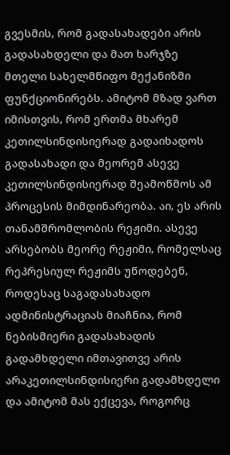გვესმის, რომ გადასახადები არის გადასახდელი და მათ ხარჯზე მთელი სახელმწიფო მექანიზმი ფუნქციონირებს. ამიტომ მზად ვართ იმისთვის, რომ ერთმა მხარემ კეთილსინდისიერად გადაიხადოს გადასახადი და მეორემ ასევე კეთილსინდისიერად შეამოწმოს ამ პროცესის მიმდინარეობა. აი, ეს არის თანამშრომლობის რეჟიმი. ასევე არსებობს მეორე რეჟიმი, რომელსაც რეპრესიულ რეჟიმს უწოდებენ, როდესაც საგადასახადო ადმინისტრაციას მიაჩნია, რომ ნებისმიერი გადასახადის გადამხდელი იმთავითვე არის არაკეთილსინდისიერი გადამხდელი და ამიტომ მას ექცევა, როგორც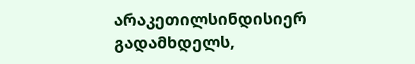არაკეთილსინდისიერ გადამხდელს,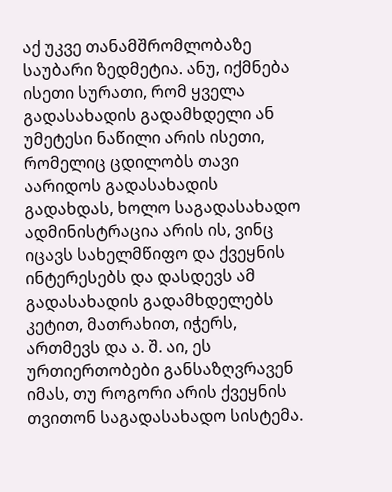აქ უკვე თანამშრომლობაზე საუბარი ზედმეტია. ანუ, იქმნება ისეთი სურათი, რომ ყველა გადასახადის გადამხდელი ან უმეტესი ნაწილი არის ისეთი, რომელიც ცდილობს თავი აარიდოს გადასახადის გადახდას, ხოლო საგადასახადო ადმინისტრაცია არის ის, ვინც იცავს სახელმწიფო და ქვეყნის ინტერესებს და დასდევს ამ გადასახადის გადამხდელებს კეტით, მათრახით, იჭერს, ართმევს და ა. შ. აი, ეს ურთიერთობები განსაზღვრავენ იმას, თუ როგორი არის ქვეყნის თვითონ საგადასახადო სისტემა.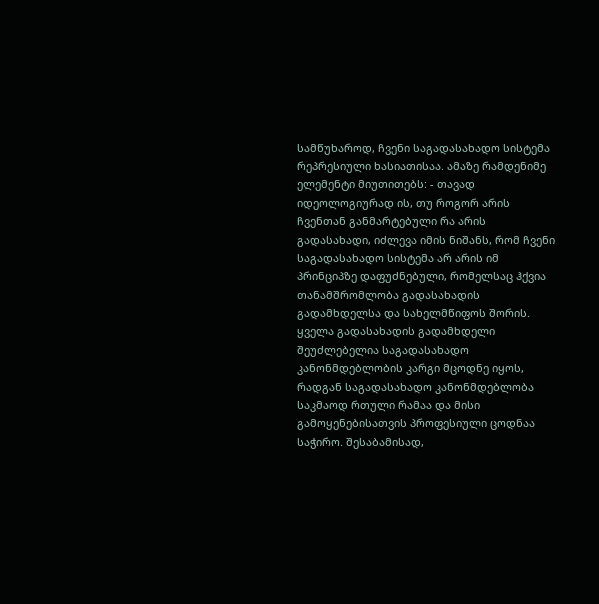სამწუხაროდ, ჩვენი საგადასახადო სისტემა რეპრესიული ხასიათისაა. ამაზე რამდენიმე ელემენტი მიუთითებს: - თავად იდეოლოგიურად ის, თუ როგორ არის ჩვენთან განმარტებული რა არის გადასახადი, იძლევა იმის ნიშანს, რომ ჩვენი საგადასახადო სისტემა არ არის იმ პრინციპზე დაფუძნებული, რომელსაც ჰქვია თანამშრომლობა გადასახადის გადამხდელსა და სახელმწიფოს შორის.
ყველა გადასახადის გადამხდელი შეუძლებელია საგადასახადო კანონმდებლობის კარგი მცოდნე იყოს, რადგან საგადასახადო კანონმდებლობა საკმაოდ რთული რამაა და მისი გამოყენებისათვის პროფესიული ცოდნაა საჭირო. შესაბამისად,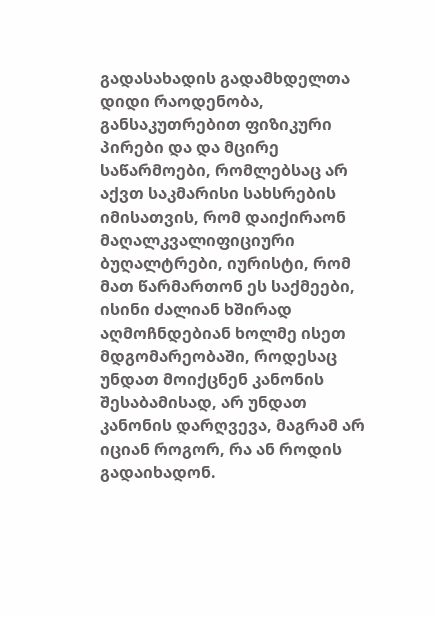გადასახადის გადამხდელთა დიდი რაოდენობა, განსაკუთრებით ფიზიკური პირები და და მცირე საწარმოები, რომლებსაც არ აქვთ საკმარისი სახსრების იმისათვის, რომ დაიქირაონ მაღალკვალიფიციური ბუღალტრები, იურისტი, რომ მათ წარმართონ ეს საქმეები, ისინი ძალიან ხშირად აღმოჩნდებიან ხოლმე ისეთ მდგომარეობაში, როდესაც უნდათ მოიქცნენ კანონის შესაბამისად, არ უნდათ კანონის დარღვევა, მაგრამ არ იციან როგორ, რა ან როდის გადაიხადონ.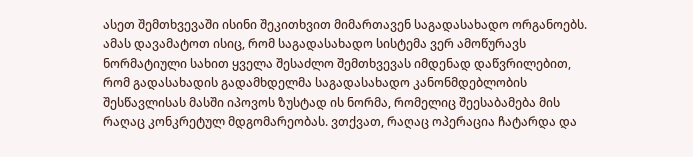ასეთ შემთხვევაში ისინი შეკითხვით მიმართავენ საგადასახადო ორგანოებს. ამას დავამატოთ ისიც, რომ საგადასახადო სისტემა ვერ ამოწურავს ნორმატიული სახით ყველა შესაძლო შემთხვევას იმდენად დაწვრილებით, რომ გადასახადის გადამხდელმა საგადასახადო კანონმდებლობის შესწავლისას მასში იპოვოს ზუსტად ის ნორმა, რომელიც შეესაბამება მის რაღაც კონკრეტულ მდგომარეობას. ვთქვათ, რაღაც ოპერაცია ჩატარდა და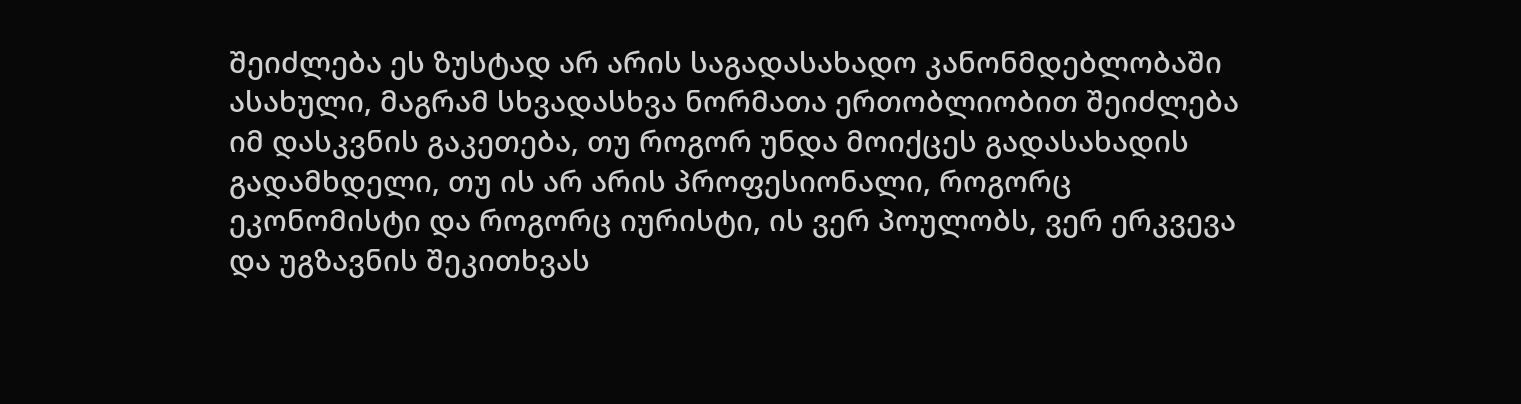შეიძლება ეს ზუსტად არ არის საგადასახადო კანონმდებლობაში ასახული, მაგრამ სხვადასხვა ნორმათა ერთობლიობით შეიძლება იმ დასკვნის გაკეთება, თუ როგორ უნდა მოიქცეს გადასახადის გადამხდელი, თუ ის არ არის პროფესიონალი, როგორც ეკონომისტი და როგორც იურისტი, ის ვერ პოულობს, ვერ ერკვევა და უგზავნის შეკითხვას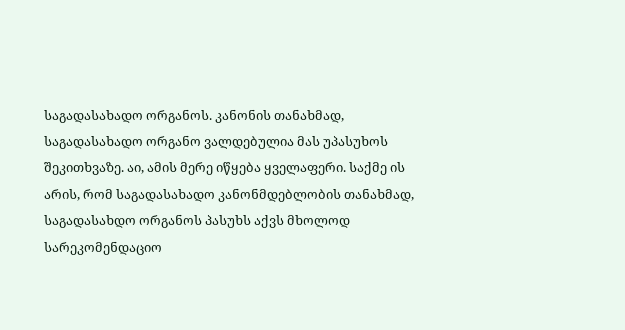საგადასახადო ორგანოს. კანონის თანახმად, საგადასახადო ორგანო ვალდებულია მას უპასუხოს შეკითხვაზე. აი, ამის მერე იწყება ყველაფერი. საქმე ის არის, რომ საგადასახადო კანონმდებლობის თანახმად, საგადასახდო ორგანოს პასუხს აქვს მხოლოდ სარეკომენდაციო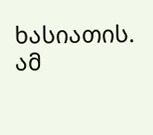ხასიათის. ამ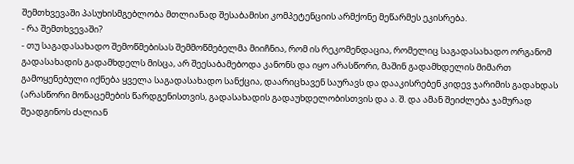შემთხვევაში პასუხისმგებლობა მთლიანად შესაბამისი კომპეტენციის არმქონე მეწარმეს ეკისრება.
- რა შემთხვევაში?
- თუ საგადასახადო შემოწმებისას შემმოწმებელმა მიიჩნია, რომ ის რეკომენდაცია, რომელიც საგადასახადო ორგანომ გადასახადის გადამხდელს მისცა, არ შეესაბამებოდა კანონს და იყო არასწორი, მაშინ გადამხდელის მიმართ გამოყენებული იქნება ყველა საგადასახადო სანქცია, დაარიცხავენ საურავს და დააკისრებენ კიდევ ჯარიმის გადახდას (არასწორი მონაცემების წარდგენისთვის, გადასახადის გადაუხდელობისთვის და ა. შ. და ამან შეიძლება ჯამურად შეადგინოს ძალიან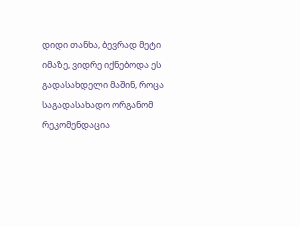დიდი თანხა, ბევრად მეტი იმაზე, ვიდრე იქნებოდა ეს გადასახდელი მაშინ, როცა საგადასახადო ორგანომ რეკომენდაცია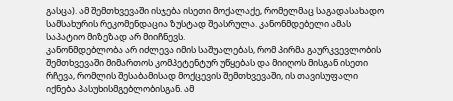გასცა). ამ შემთხვევაში ისჯება ისეთი მოქალაქე, რომელმაც საგადასახადო სამსახურის რეკომენდაცია ზუსტად შეასრულა. კანონმდებელი ამას საპატიო მიზეზად არ მიიჩნევს.
კანონმდებლობა არ იძლევა იმის საშუალებას, რომ პირმა გაურკვევლობის შემთხვევაში მიმართოს კომპეტენტურ უწყებას და მიიღოს მისგან ისეთი რჩევა, რომლის შესაბამისად მოქცევის შემთხვევაში, ის თავისუფალი იქნება პასუხისმგებლობისგან. ამ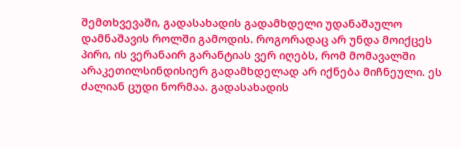შემთხვევაში, გადასახადის გადამხდელი უდანაშაულო დამნაშავის როლში გამოდის. როგორადაც არ უნდა მოიქცეს პირი, ის ვერანაირ გარანტიას ვერ იღებს, რომ მომავალში არაკეთილსინდისიერ გადამხდელად არ იქნება მიჩნეული. ეს ძალიან ცუდი ნორმაა. გადასახადის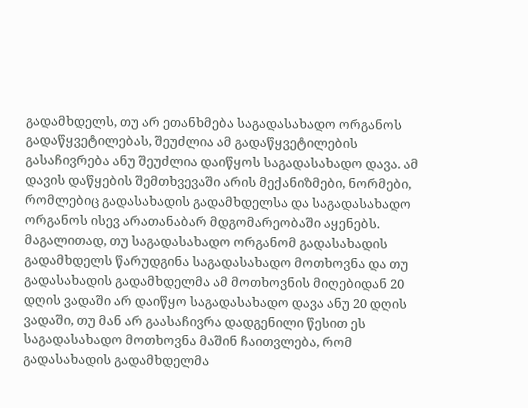გადამხდელს, თუ არ ეთანხმება საგადასახადო ორგანოს გადაწყვეტილებას, შეუძლია ამ გადაწყვეტილების გასაჩივრება ანუ შეუძლია დაიწყოს საგადასახადო დავა. ამ დავის დაწყების შემთხვევაში არის მექანიზმები, ნორმები, რომლებიც გადასახადის გადამხდელსა და საგადასახადო ორგანოს ისევ არათანაბარ მდგომარეობაში აყენებს. მაგალითად, თუ საგადასახადო ორგანომ გადასახადის გადამხდელს წარუდგინა საგადასახადო მოთხოვნა და თუ გადასახადის გადამხდელმა ამ მოთხოვნის მიღებიდან 20 დღის ვადაში არ დაიწყო საგადასახადო დავა ანუ 20 დღის ვადაში, თუ მან არ გაასაჩივრა დადგენილი წესით ეს საგადასახადო მოთხოვნა მაშინ ჩაითვლება, რომ გადასახადის გადამხდელმა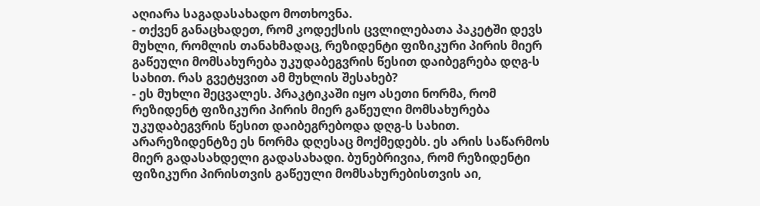აღიარა საგადასახადო მოთხოვნა.
- თქვენ განაცხადეთ, რომ კოდექსის ცვლილებათა პაკეტში დევს მუხლი, რომლის თანახმადაც, რეზიდენტი ფიზიკური პირის მიერ გაწეული მომსახურება უკუდაბეგვრის წესით დაიბეგრება დღგ-ს სახით. რას გვეტყვით ამ მუხლის შესახებ?
- ეს მუხლი შეცვალეს. პრაკტიკაში იყო ასეთი ნორმა, რომ რეზიდენტ ფიზიკური პირის მიერ გაწეული მომსახურება უკუდაბეგვრის წესით დაიბეგრებოდა დღგ-ს სახით. არარეზიდენტზე ეს ნორმა დღესაც მოქმედებს. ეს არის საწარმოს მიერ გადასახდელი გადასახადი. ბუნებრივია, რომ რეზიდენტი ფიზიკური პირისთვის გაწეული მომსახურებისთვის აი,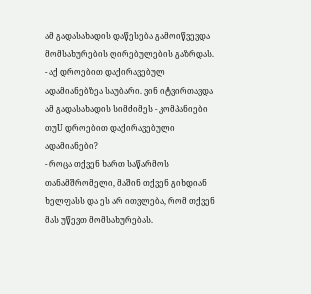ამ გადასახადის დაწესება გამოიწვევდა მომსახურების ღირებულების გაზრდას.
- აქ დროებით დაქირავებულ ადამიანებზეა საუბარი. ვინ იტვირთავდა ამ გადასახადის სიმძიმეს - კომპანიები თუU დროებით დაქირავებული ადამიანები?
- როცა თქვენ ხართ საწარმოს თანამშრომელი, მაშინ თქვენ გიხდიან ხელფასს და ეს არ ითვლება, რომ თქვენ მას უწევთ მომსახურებას.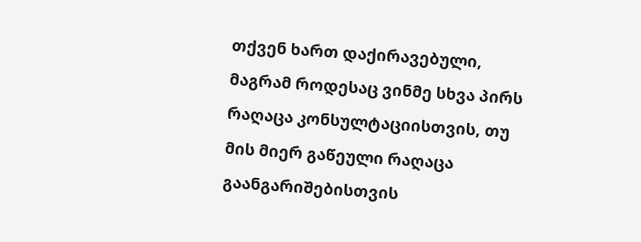თქვენ ხართ დაქირავებული, მაგრამ როდესაც ვინმე სხვა პირს რაღაცა კონსულტაციისთვის, თუ მის მიერ გაწეული რაღაცა გაანგარიშებისთვის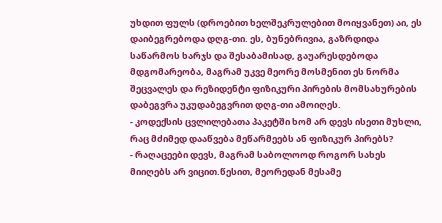უხდით ფულს (დროებით ხელშეკრულებით მოიყვანეთ) აი, ეს დაიბეგრებოდა დღგ-თი. ეს, ბუნებრივია, გაზრდიდა საწარმოს ხარჯს და შესაბამისად, გაუარესდებოდა მდგომარეობა, მაგრამ უკვე მეორე მოსმენით ეს ნორმა შეცვალეს და რეზიდენტი ფიზიკური პირების მომსახურების დაბეგვრა უკუდაბეგვრით დღგ-თი ამოიღეს.
- კოდექსის ცვლილებათა პაკეტში ხომ არ დევს ისეთი მუხლი, რაც მძიმედ დააწვება მეწარმეებს ან ფიზიკურ პირებს?
- რაღაცეები დევს, მაგრამ საბოლოოდ როგორ სახეს მიიღებს არ ვიცით.წესით, მეორედან მესამე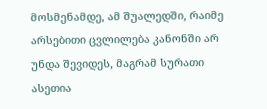მოსმენამდე, ამ შუალედში, რაიმე არსებითი ცვლილება კანონში არ უნდა შევიდეს, მაგრამ სურათი ასეთია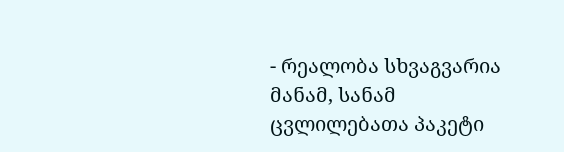- რეალობა სხვაგვარია მანამ, სანამ ცვლილებათა პაკეტი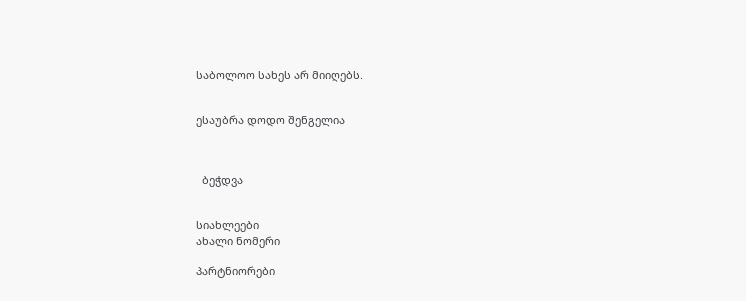საბოლოო სახეს არ მიიღებს.


ესაუბრა დოდო შენგელია



  ბეჭდვა


სიახლეები
ახალი ნომერი

პარტნიორები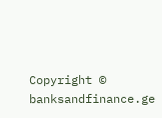Copyright © banksandfinance.ge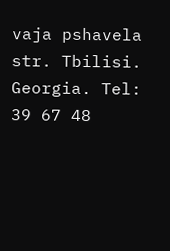vaja pshavela str. Tbilisi. Georgia. Tel: 39 67 48